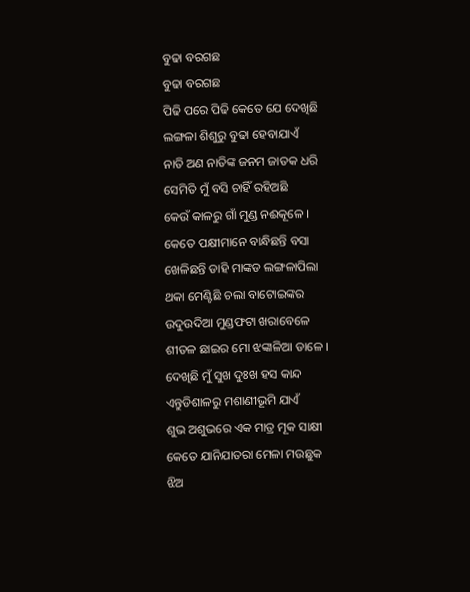ବୁଢା ବରଗଛ
ବୁଢା ବରଗଛ
ପିଢି ପରେ ପିଢି କେତେ ଯେ ଦେଖିଛି
ଲଙ୍ଗଳା ଶିଶୁରୁ ବୁଢା ହେବାଯାଏଁ
ନାତି ଅଣ ନାତିଙ୍କ ଜନମ ଜାତକ ଧରି
ସେମିତି ମୁଁ ବସି ଚାହିଁ ରହିଅଛି
କେଉଁ କାଳରୁ ଗାଁ ମୁଣ୍ଡ ନଈକୂଳେ ।
କେତେ ପକ୍ଷୀମାନେ ବାନ୍ଧିଛନ୍ତି ବସା
ଖେଳିଛନ୍ତି ଡାହି ମାଙ୍କଡ ଲଙ୍ଗଳାପିଲା
ଥକା ମେଣ୍ଟିଛି ଚଲା ବାଟୋଇଙ୍କର
ଉଦୁଉଦିଆ ମୁଣ୍ଡଫଟା ଖରାବେଳେ
ଶୀତଳ ଛାଇର ମୋ ଝଙ୍କାଳିଆ ଡାଳେ ।
ଦେଖିଛି ମୁଁ ସୁଖ ଦୁଃଖ ହସ କାନ୍ଦ
ଏନ୍ତୁଡିଶାଳରୁ ମଶାଣୀଭୂମି ଯାଏଁ
ଶୁଭ ଅଶୁଭରେ ଏକ ମାତ୍ର ମୂକ ସାକ୍ଷୀ
କେତେ ଯାନିଯାତରା ମେଳା ମଉଛୁକ
ଝିଅ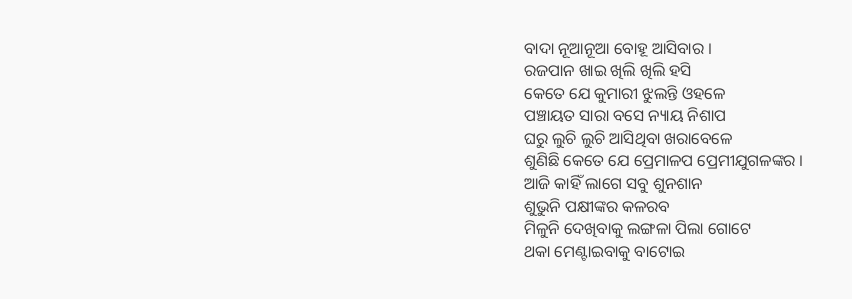ବାଦା ନୂଆନୂଆ ବୋହୂ ଆସିବାର ।
ରଜପାନ ଖାଇ ଖିଲି ଖିଲି ହସି
କେତେ ଯେ କୁମାରୀ ଝୁଲନ୍ତି ଓହଳେ
ପଞ୍ଚାୟତ ସାରା ବସେ ନ୍ୟାୟ ନିଶାପ
ଘରୁ ଲୁଚି ଲୁଚି ଆସିଥିବା ଖରାବେଳେ
ଶୁଣିଛି କେତେ ଯେ ପ୍ରେମାଳପ ପ୍ରେମୀଯୁଗଳଙ୍କର ।
ଆଜି କାହିଁ ଲାଗେ ସବୁ ଶୁନଶାନ
ଶୁଭୁନି ପକ୍ଷୀଙ୍କର କଳରବ
ମିଳୁନି ଦେଖିବାକୁ ଲଙ୍ଗଳା ପିଲା ଗୋଟେ
ଥକା ମେଣ୍ଟାଇବାକୁ ବାଟୋଇ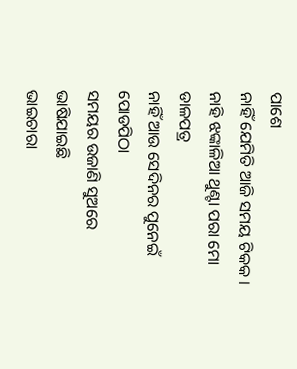ପାଶେ
ନାହିଁ ଯେମିତି ଆଜି ସମୟ ଟିକକ ।
ନାହି ଝଙ୍କାଳିଆ ଥୁଣ୍ଟା ପରା ମୋ ଡାଳପତ୍ର
ନାହିଁ ଆଉ ସେଦିନର ପୁନେଇଁ ପୋଡପିଠା
ସମୟର ଉଜାଣି ସୁଅରେ ଭାଷିଯାଇଛି
ଭାଇଚାରା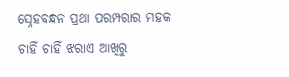ସ୍ନେହବନ୍ଧନ ପ୍ରଥା ପରମ୍ପରାର ମହକ
ଚାହିଁ ଚାହିଁ ଝରାଏ ଆଖିରୁ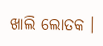ଖାଲି ଲୋତକ ।